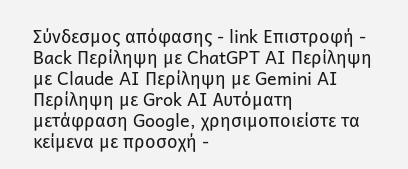Σύνδεσμος απόφασης - link Επιστροφή - Back Περίληψη με ChatGPT AI Περίληψη με Claude AI Περίληψη με Gemini AI Περίληψη με Grok AI Αυτόματη μετάφραση Google, χρησιμοποιείστε τα κείμενα με προσοχή -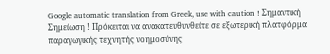Google automatic translation from Greek, use with caution ! Σημαντική Σημείωση ! Πρόκειται να ανακατευθυνθείτε σε εξωτερική πλατφόρμα παραγωγικής τεχνητής νοημοσύνης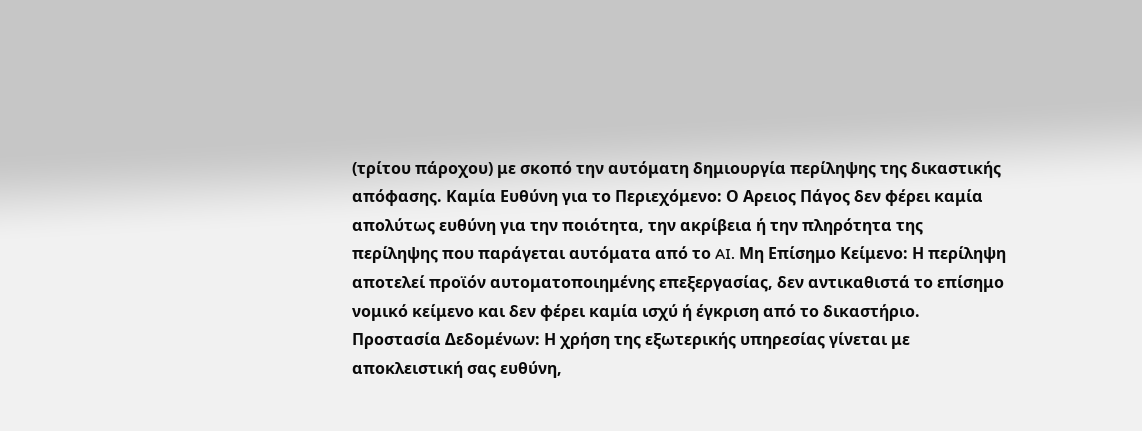(τρίτου πάροχου) με σκοπό την αυτόματη δημιουργία περίληψης της δικαστικής απόφασης. Καμία Ευθύνη για το Περιεχόμενο: Ο Αρειος Πάγος δεν φέρει καμία απολύτως ευθύνη για την ποιότητα, την ακρίβεια ή την πληρότητα της περίληψης που παράγεται αυτόματα από το AI. Μη Επίσημο Κείμενο: Η περίληψη αποτελεί προϊόν αυτοματοποιημένης επεξεργασίας, δεν αντικαθιστά το επίσημο νομικό κείμενο και δεν φέρει καμία ισχύ ή έγκριση από το δικαστήριο. Προστασία Δεδομένων: Η χρήση της εξωτερικής υπηρεσίας γίνεται με αποκλειστική σας ευθύνη,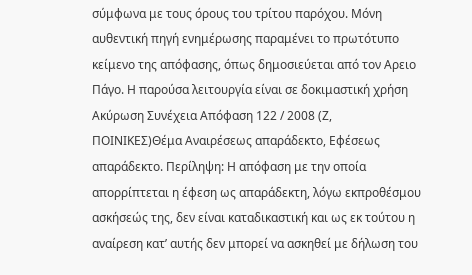σύμφωνα με τους όρους του τρίτου παρόχου. Μόνη αυθεντική πηγή ενημέρωσης παραμένει το πρωτότυπο κείμενο της απόφασης, όπως δημοσιεύεται από τον Αρειο Πάγο. Η παρούσα λειτουργία είναι σε δοκιμαστική χρήση Ακύρωση Συνέχεια Απόφαση 122 / 2008 (Ζ, ΠΟΙΝΙΚΕΣ)Θέμα Αναιρέσεως απαράδεκτο, Εφέσεως απαράδεκτο. Περίληψη: Η απόφαση με την οποία απορρίπτεται η έφεση ως απαράδεκτη, λόγω εκπροθέσμου ασκήσεώς της, δεν είναι καταδικαστική και ως εκ τούτου η αναίρεση κατ’ αυτής δεν μπορεί να ασκηθεί με δήλωση του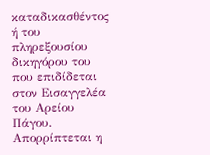καταδικασθέντος ή του πληρεξουσίου δικηγόρου του που επιδίδεται στον Εισαγγελέα του Αρείου Πάγου. Απορρίπτεται η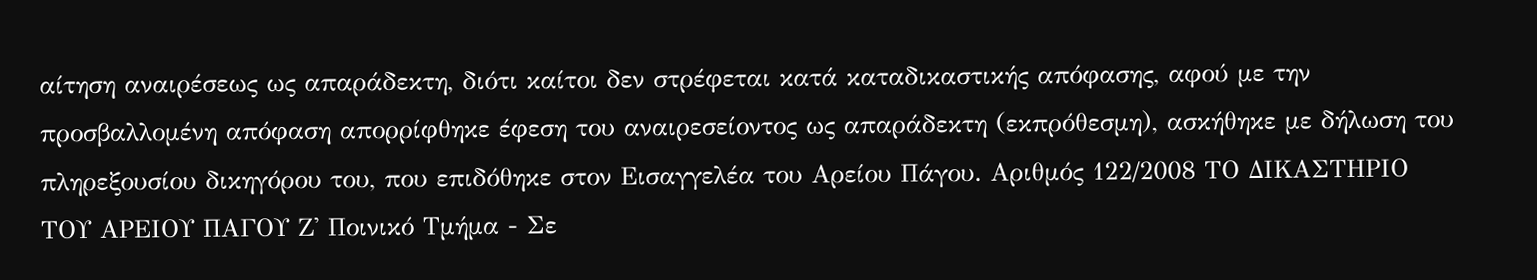αίτηση αναιρέσεως ως απαράδεκτη, διότι καίτοι δεν στρέφεται κατά καταδικαστικής απόφασης, αφού με την προσβαλλομένη απόφαση απορρίφθηκε έφεση του αναιρεσείοντος ως απαράδεκτη (εκπρόθεσμη), ασκήθηκε με δήλωση του πληρεξουσίου δικηγόρου του, που επιδόθηκε στον Εισαγγελέα του Αρείου Πάγου. Αριθμός 122/2008 ΤΟ ΔΙΚΑΣΤΗΡΙΟ ΤΟΥ ΑΡΕΙΟΥ ΠΑΓΟΥ Ζ' Ποινικό Τμήμα - Σε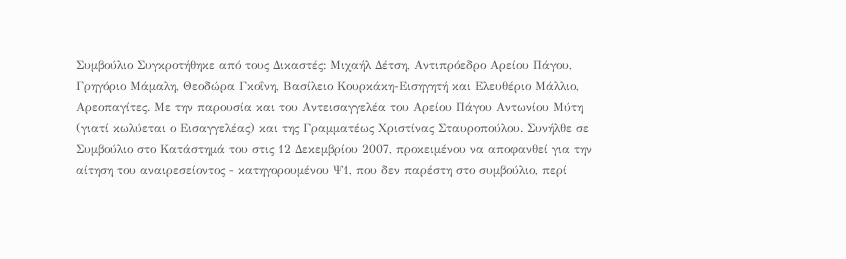Συμβούλιο Συγκροτήθηκε από τους Δικαστές: Μιχαήλ Δέτση, Αντιπρόεδρο Αρείου Πάγου, Γρηγόριο Μάμαλη, Θεοδώρα Γκοΐνη, Βασίλειο Κουρκάκη-Εισηγητή και Ελευθέριο Μάλλιο, Αρεοπαγίτες. Με την παρουσία και του Αντεισαγγελέα του Αρείου Πάγου Αντωνίου Μύτη (γιατί κωλύεται ο Εισαγγελέας) και της Γραμματέως Χριστίνας Σταυροπούλου. Συνήλθε σε Συμβούλιο στο Κατάστημά του στις 12 Δεκεμβρίου 2007, προκειμένου να αποφανθεί για την αίτηση του αναιρεσείοντος - κατηγορουμένου Ψ1, που δεν παρέστη στο συμβούλιο, περί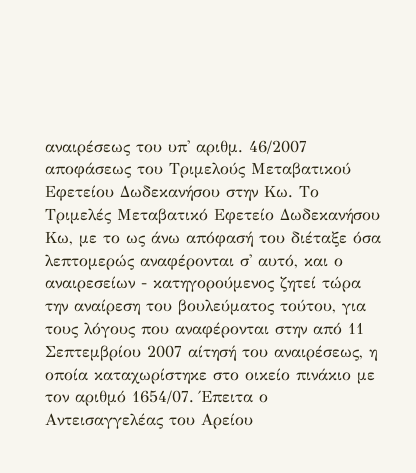αναιρέσεως του υπ' αριθμ. 46/2007 αποφάσεως του Τριμελούς Μεταβατικού Εφετείου Δωδεκανήσου στην Κω. Το Τριμελές Μεταβατικό Εφετείο Δωδεκανήσου Κω, με το ως άνω απόφασή του διέταξε όσα λεπτομερώς αναφέρονται σ' αυτό, και ο αναιρεσείων - κατηγορούμενος ζητεί τώρα την αναίρεση του βουλεύματος τούτου, για τους λόγους που αναφέρονται στην από 11 Σεπτεμβρίου 2007 αίτησή του αναιρέσεως, η οποία καταχωρίστηκε στο οικείο πινάκιο με τον αριθμό 1654/07. Έπειτα ο Αντεισαγγελέας του Αρείου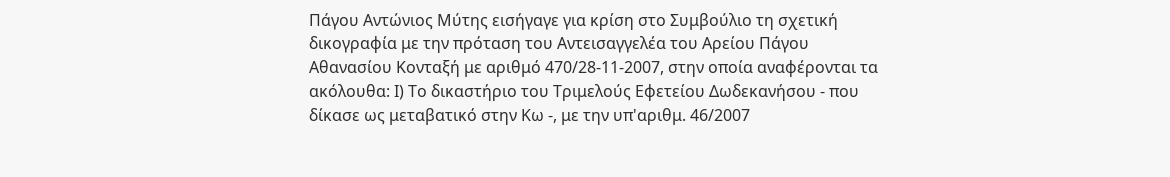Πάγου Αντώνιος Μύτης εισήγαγε για κρίση στο Συμβούλιο τη σχετική δικογραφία με την πρόταση του Αντεισαγγελέα του Αρείου Πάγου Αθανασίου Κονταξή με αριθμό 470/28-11-2007, στην οποία αναφέρονται τα ακόλουθα: Ι) Το δικαστήριο του Τριμελούς Εφετείου Δωδεκανήσου - που δίκασε ως μεταβατικό στην Κω -, με την υπ'αριθμ. 46/2007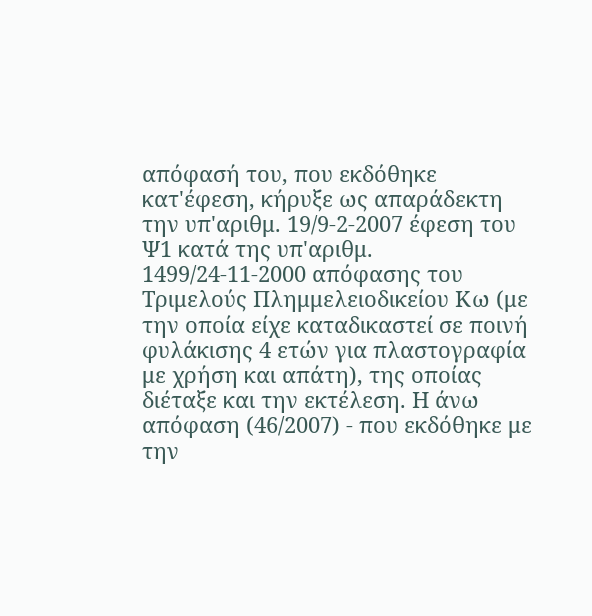απόφασή του, που εκδόθηκε κατ'έφεση, κήρυξε ως απαράδεκτη την υπ'αριθμ. 19/9-2-2007 έφεση του Ψ1 κατά της υπ'αριθμ. 1499/24-11-2000 απόφασης του Τριμελούς Πλημμελειοδικείου Κω (με την οποία είχε καταδικαστεί σε ποινή φυλάκισης 4 ετών για πλαστογραφία με χρήση και απάτη), της οποίας διέταξε και την εκτέλεση. Η άνω απόφαση (46/2007) - που εκδόθηκε με την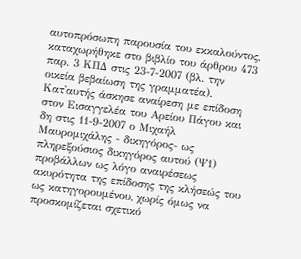αυτοπρόσωπη παρουσία του εκκαλούντος, καταχωρήθηκε στο βιβλίο του άρθρου 473 παρ. 3 ΚΠΔ στις 23-7-2007 (βλ. την οικεία βεβαίωση της γραμματέα). Κατ'αυτής άσκησε αναίρεση με επίδοση στον Εισαγγελέα του Αρείου Πάγου και δη στις 11-9-2007 ο Μιχαήλ Μαυρομιχάλης - δικηγόρος- ως πληρεξούσιος δικηγόρος αυτού (Ψ1) προβάλλων ως λόγο αναιρέσεως ακυρότητα της επίδοσης της κλήσεώς του ως κατηγορουμένου, χωρίς όμως να προσκομίζεται σχετικό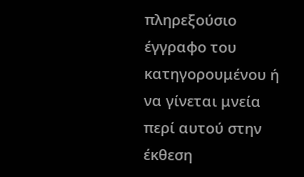πληρεξούσιο έγγραφο του κατηγορουμένου ή να γίνεται μνεία περί αυτού στην έκθεση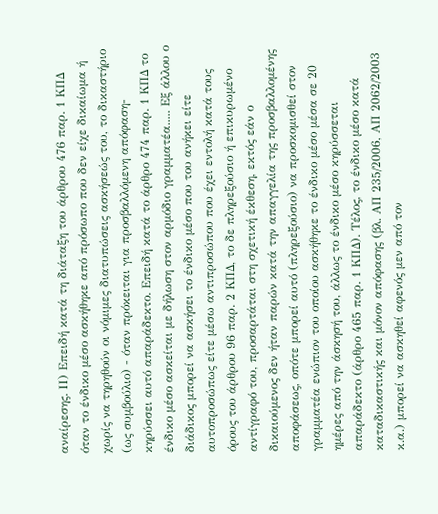αναίρεσης. ΙΙ) Επειδή κατά τη διάταξη του άρθρου 476 παρ. 1 ΚΠΔ όταν το ένδικο μέσο ασκήθηκε από πρόσωπο που δεν είχε δικαίωμα ή χωρίς να τηρηθούν οι νόμιμες διατυπώσεις ασκήσεώς του, το δικαστήριο (ως συμβούλιο) - όταν πρόκειται για προσβαλλόμενη απόφαση- κηρύσσει αυτό απαράδεκτο. Επειδή κατά το άρθρο 474 παρ. 1 ΚΠΔ το ένδικο μέσο ασκείται με δήλωση στον αρμόδιο γραμματέα..... Εξ άλλου ο διάδικος μπορεί να ασκήσει το ένδικο μέσο που του ανήκει είτε αυτοπροσώπως είτε μέσω αντιπροσώπου που έχει εντολή κατά τους όρους του άρθρου 96 παρ. 2 ΚΠΔ, το δε πληρεξούσιο ή επικυρωμένο αντίγραφό του, προσαρτάται στη σχετική έκθεση, εκτός εάν ο δικαιούμενος δεν ήταν παρών κατά την απαγγελία της προσβαλλομένης αποφάσεως, οπότε μπορεί αυτό (πληρεξούσιο) να προσκομισθεί στον γραμματέα ενώπιον του οποίου ασκήθηκε το ένδικο μέσο μέσα σε 20 ημέρες από την άσκησή του, άλλως το ένδικο μέσο κηρύσσεται απαράδεκτο (άρθρο 465 παρ. 1 ΚΠΔ). Τέλος, το ένδικο μέσο κατά καταδικαστικής και μόνον απόφασης (βλ. ΑΠ 235/2006, ΑΠ 2062/2003 κ.α.) μπορεί να ασκηθεί αφενός μεν από τον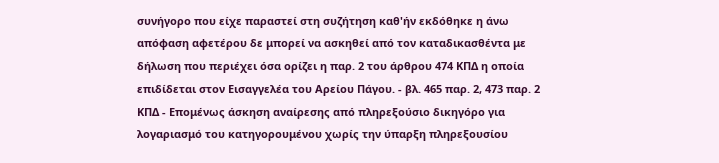συνήγορο που είχε παραστεί στη συζήτηση καθ'ήν εκδόθηκε η άνω απόφαση αφετέρου δε μπορεί να ασκηθεί από τον καταδικασθέντα με δήλωση που περιέχει όσα ορίζει η παρ. 2 του άρθρου 474 ΚΠΔ η οποία επιδίδεται στον Εισαγγελέα του Αρείου Πάγου. - βλ. 465 παρ. 2, 473 παρ. 2 ΚΠΔ - Επομένως άσκηση αναίρεσης από πληρεξούσιο δικηγόρο για λογαριασμό του κατηγορουμένου χωρίς την ύπαρξη πληρεξουσίου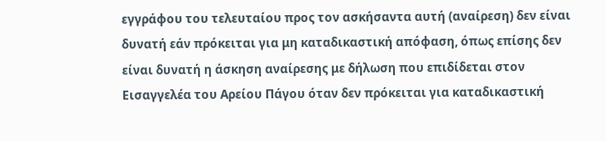εγγράφου του τελευταίου προς τον ασκήσαντα αυτή (αναίρεση) δεν είναι δυνατή εάν πρόκειται για μη καταδικαστική απόφαση, όπως επίσης δεν είναι δυνατή η άσκηση αναίρεσης με δήλωση που επιδίδεται στον Εισαγγελέα του Αρείου Πάγου όταν δεν πρόκειται για καταδικαστική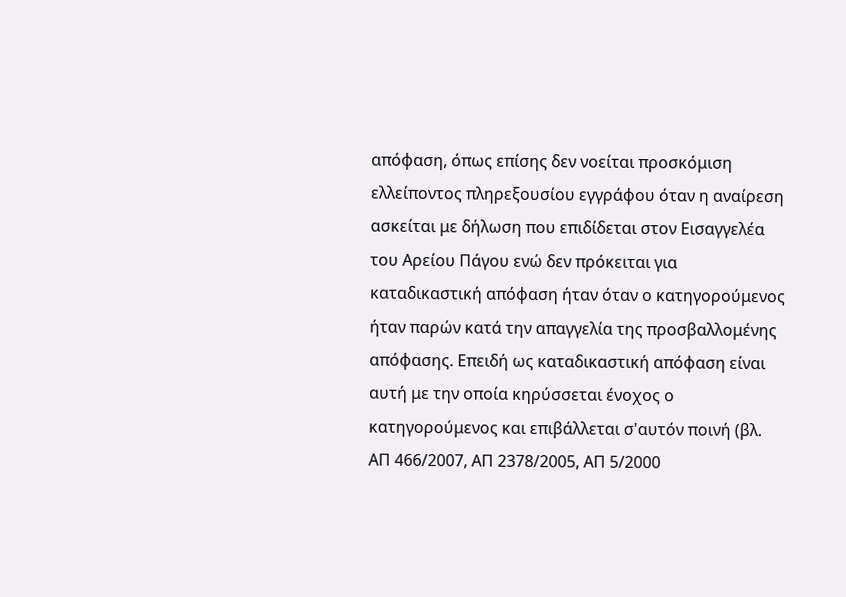απόφαση, όπως επίσης δεν νοείται προσκόμιση ελλείποντος πληρεξουσίου εγγράφου όταν η αναίρεση ασκείται με δήλωση που επιδίδεται στον Εισαγγελέα του Αρείου Πάγου ενώ δεν πρόκειται για καταδικαστική απόφαση ήταν όταν ο κατηγορούμενος ήταν παρών κατά την απαγγελία της προσβαλλομένης απόφασης. Επειδή ως καταδικαστική απόφαση είναι αυτή με την οποία κηρύσσεται ένοχος ο κατηγορούμενος και επιβάλλεται σ'αυτόν ποινή (βλ. ΑΠ 466/2007, ΑΠ 2378/2005, ΑΠ 5/2000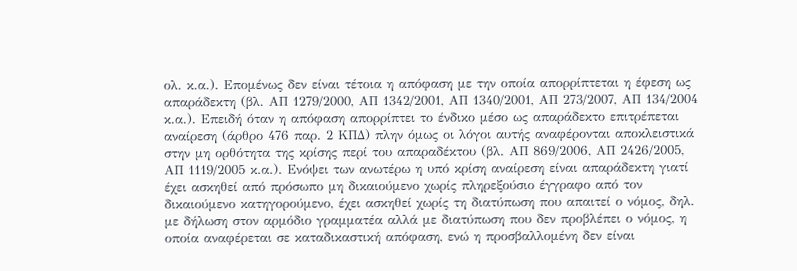ολ. κ.α.). Επομένως δεν είναι τέτοια η απόφαση με την οποία απορρίπτεται η έφεση ως απαράδεκτη (βλ. ΑΠ 1279/2000, ΑΠ 1342/2001, ΑΠ 1340/2001, ΑΠ 273/2007, ΑΠ 134/2004 κ.α.). Επειδή όταν η απόφαση απορρίπτει το ένδικο μέσο ως απαράδεκτο επιτρέπεται αναίρεση (άρθρο 476 παρ. 2 ΚΠΔ) πλην όμως οι λόγοι αυτής αναφέρονται αποκλειστικά στην μη ορθότητα της κρίσης περί του απαραδέκτου (βλ. ΑΠ 869/2006, ΑΠ 2426/2005, ΑΠ 1119/2005 κ.α.). Ενόψει των ανωτέρω η υπό κρίση αναίρεση είναι απαράδεκτη γιατί έχει ασκηθεί από πρόσωπο μη δικαιούμενο χωρίς πληρεξούσιο έγγραφο από τον δικαιούμενο κατηγορούμενο, έχει ασκηθεί χωρίς τη διατύπωση που απαιτεί ο νόμος, δηλ. με δήλωση στον αρμόδιο γραμματέα αλλά με διατύπωση που δεν προβλέπει ο νόμος, η οποία αναφέρεται σε καταδικαστική απόφαση, ενώ η προσβαλλομένη δεν είναι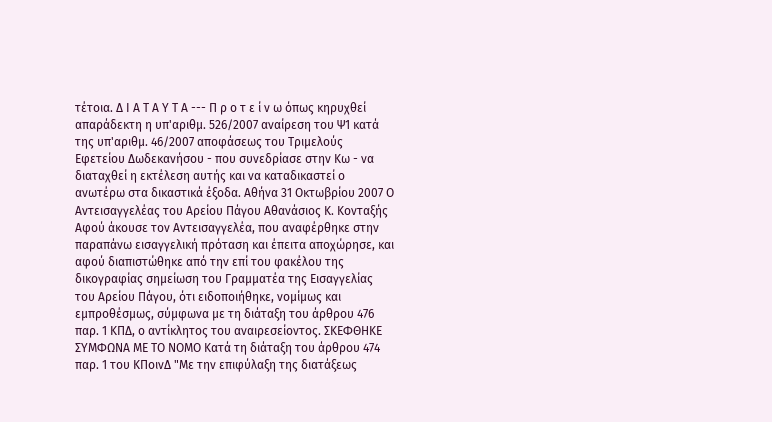τέτοια. Δ Ι Α Τ Α Υ Τ Α --- Π ρ ο τ ε ί ν ω όπως κηρυχθεί απαράδεκτη η υπ'αριθμ. 526/2007 αναίρεση του Ψ1 κατά της υπ'αριθμ. 46/2007 αποφάσεως του Τριμελούς Εφετείου Δωδεκανήσου - που συνεδρίασε στην Κω - να διαταχθεί η εκτέλεση αυτής και να καταδικαστεί ο ανωτέρω στα δικαστικά έξοδα. Αθήνα 31 Οκτωβρίου 2007 Ο Αντεισαγγελέας του Αρείου Πάγου Αθανάσιος Κ. Κονταξής Αφού άκουσε τον Αντεισαγγελέα, που αναφέρθηκε στην παραπάνω εισαγγελική πρόταση και έπειτα αποχώρησε, και αφού διαπιστώθηκε από την επί του φακέλου της δικογραφίας σημείωση του Γραμματέα της Εισαγγελίας του Αρείου Πάγου, ότι ειδοποιήθηκε, νομίμως και εμπροθέσμως, σύμφωνα με τη διάταξη του άρθρου 476 παρ. 1 ΚΠΔ, ο αντίκλητος του αναιρεσείοντος. ΣΚΕΦΘΗΚΕ ΣΥΜΦΩΝΑ ΜΕ ΤΟ ΝΟΜΟ Κατά τη διάταξη του άρθρου 474 παρ. 1 του ΚΠοινΔ "Με την επιφύλαξη της διατάξεως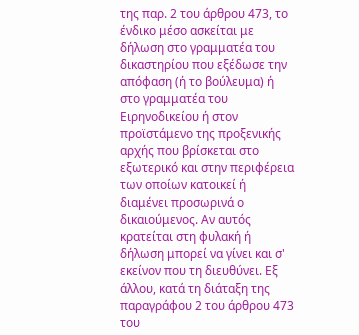της παρ. 2 του άρθρου 473, το ένδικο μέσο ασκείται με δήλωση στο γραμματέα του δικαστηρίου που εξέδωσε την απόφαση (ή το βούλευμα) ή στο γραμματέα του Ειρηνοδικείου ή στον προϊστάμενο της προξενικής αρχής που βρίσκεται στο εξωτερικό και στην περιφέρεια των οποίων κατοικεί ή διαμένει προσωρινά ο δικαιούμενος. Αν αυτός κρατείται στη φυλακή ή δήλωση μπορεί να γίνει και σ' εκείνον που τη διευθύνει. Εξ άλλου, κατά τη διάταξη της παραγράφου 2 του άρθρου 473 του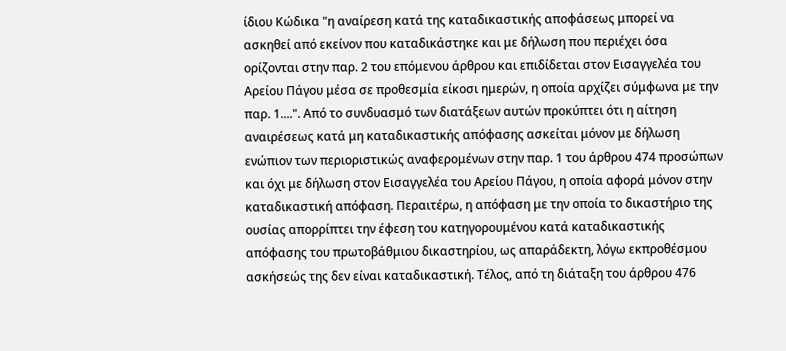ίδιου Κώδικα "η αναίρεση κατά της καταδικαστικής αποφάσεως μπορεί να ασκηθεί από εκείνον που καταδικάστηκε και με δήλωση που περιέχει όσα ορίζονται στην παρ. 2 του επόμενου άρθρου και επιδίδεται στον Εισαγγελέα του Αρείου Πάγου μέσα σε προθεσμία είκοσι ημερών, η οποία αρχίζει σύμφωνα με την παρ. 1....". Από το συνδυασμό των διατάξεων αυτών προκύπτει ότι η αίτηση αναιρέσεως κατά μη καταδικαστικής απόφασης ασκείται μόνον με δήλωση ενώπιον των περιοριστικώς αναφερομένων στην παρ. 1 του άρθρου 474 προσώπων και όχι με δήλωση στον Εισαγγελέα του Αρείου Πάγου, η οποία αφορά μόνον στην καταδικαστική απόφαση. Περαιτέρω, η απόφαση με την οποία το δικαστήριο της ουσίας απορρίπτει την έφεση του κατηγορουμένου κατά καταδικαστικής απόφασης του πρωτοβάθμιου δικαστηρίου, ως απαράδεκτη, λόγω εκπροθέσμου ασκήσεώς της δεν είναι καταδικαστική. Τέλος, από τη διάταξη του άρθρου 476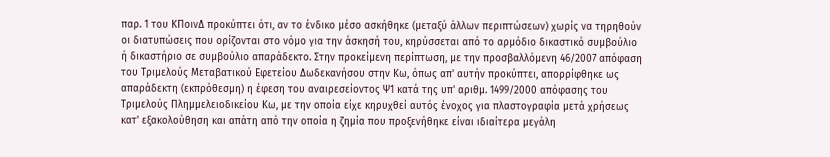παρ. 1 του ΚΠοινΔ προκύπτει ότι, αν το ένδικο μέσο ασκήθηκε (μεταξύ άλλων περιπτώσεων) χωρίς να τηρηθούν οι διατυπώσεις που ορίζονται στο νόμο για την άσκησή του, κηρύσσεται από το αρμόδιο δικαστικό συμβούλιο ή δικαστήριο σε συμβούλιο απαράδεκτο. Στην προκείμενη περίπτωση, με την προσβαλλόμενη 46/2007 απόφαση του Τριμελούς Μεταβατικού Εφετείου Δωδεκανήσου στην Κω, όπως απ' αυτήν προκύπτει, απορρίφθηκε ως απαράδεκτη (εκπρόθεσμη) η έφεση του αναιρεσείοντος Ψ1 κατά της υπ' αριθμ. 1499/2000 απόφασης του Τριμελούς Πλημμελειοδικείου Κω, με την οποία είχε κηρυχθεί αυτός ένοχος για πλαστογραφία μετά χρήσεως κατ' εξακολούθηση και απάτη από την οποία η ζημία που προξενήθηκε είναι ιδιαίτερα μεγάλη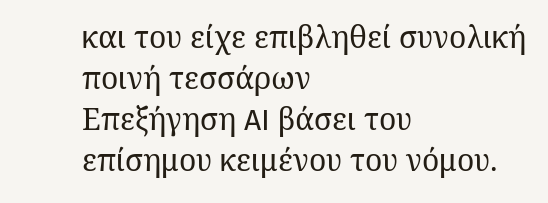και του είχε επιβληθεί συνολική ποινή τεσσάρων
Επεξήγηση AI βάσει του επίσημου κειμένου του νόμου.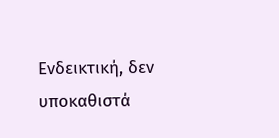Ενδεικτική, δεν υποκαθιστά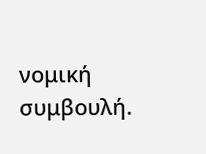νομική συμβουλή.